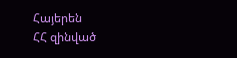Հայերեն
ՀՀ զինված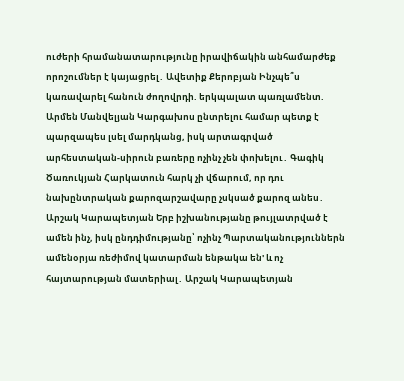ուժերի հրամանատարությունը իրավիճակին անհամարժեք որոշումներ է կայացրել․ Ավետիք Քերոբյան Ինչպե՞ս կառավարել հանուն ժողովրդի. երկպալատ պառլամենտ. Արմեն Մանվելյան Կարգախոս ընտրելու համար պետք է պարզապես լսել մարդկանց, իսկ արտագրված արհեստական-սիրուն բառերը ոչինչ չեն փոխելու․ Գագիկ Ծառուկյան Հարկատուն հարկ չի վճարում, որ դու նախընտրական քարոզարշավարը չսկսած քարոզ անես․ Արշակ Կարապետյան Երբ իշխանությանը թույլատրված է ամեն ինչ, իսկ ընդդիմությանը՝ ոչինչ Պարտականություններն ամենօրյա ռեժիմով կատարման ենթակա են' և ոչ հայտարության մատերիալ․ Արշակ Կարապետյան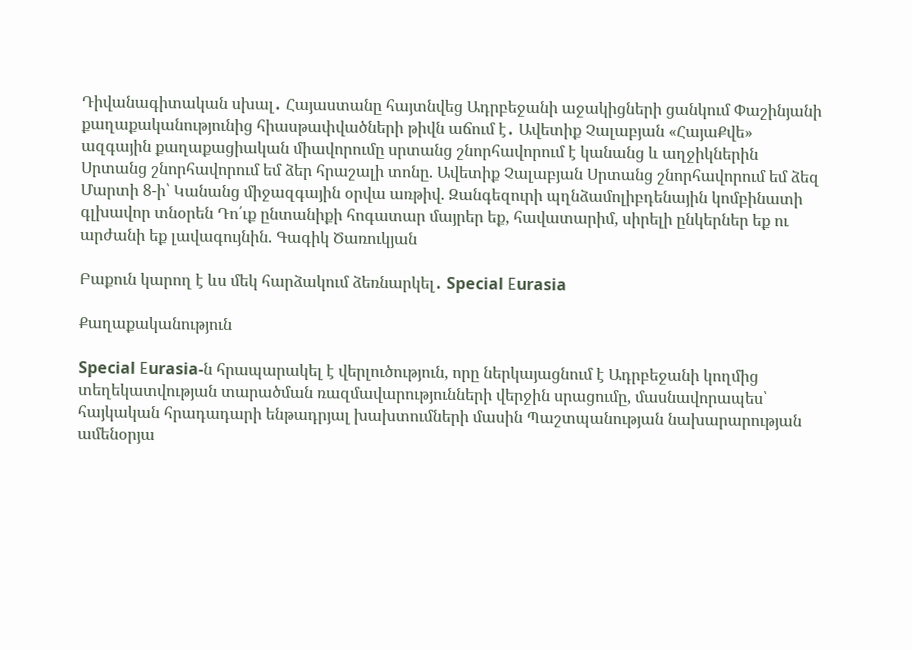Դիվանագիտական սխալ․ Հայաստանը հայտնվեց Ադրբեջանի աջակիցների ցանկում Փաշինյանի քաղաքականությունից հիասթափվածների թիվն աճում է․ Ավետիք Չալաբյան «ՀայաՔվե» ազգային քաղաքացիական միավորումը սրտանց շնորհավորում է կանանց և աղջիկներին Սրտանց շնորհավորում եմ ձեր հրաշալի տոնը. Ավետիք Չալաբյան Սրտանց շնորհավորում եմ ձեզ Մարտի 8-ի՝ Կանանց միջազգային օրվա առթիվ. Զանգեզուրի պղնձամոլիբդենային կոմբինատի գլխավոր տնօրեն Դո՛ւք ընտանիքի հոգատար մայրեր եք, հավատարիմ, սիրելի ընկերներ եք ու արժանի եք լավագույնին. Գագիկ Ծառուկյան

Բաքուն կարող է ևս մեկ հարձակում ձեռնարկել․ Special Еurasia

Քաղաքականություն

Special Еurasia-ն հրապարակել է վերլուծություն, որը ներկայացնում է Ադրբեջանի կողմից տեղեկատվության տարածման ռազմավարությունների վերջին սրացումը, մասնավորապես՝ հայկական հրադադարի ենթադրյալ խախտումների մասին Պաշտպանության նախարարության ամենօրյա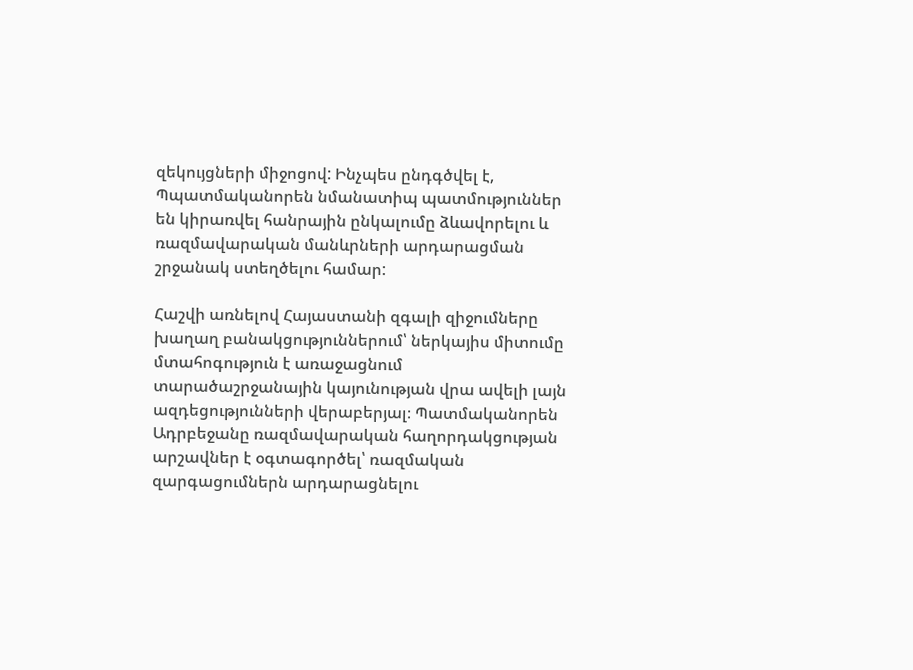զեկույցների միջոցով: Ինչպես ընդգծվել է, Պպատմականորեն նմանատիպ պատմություններ են կիրառվել հանրային ընկալումը ձևավորելու և ռազմավարական մանևրների արդարացման շրջանակ ստեղծելու համար:

Հաշվի առնելով Հայաստանի զգալի զիջումները խաղաղ բանակցություններում՝ ներկայիս միտումը մտահոգություն է առաջացնում տարածաշրջանային կայունության վրա ավելի լայն ազդեցությունների վերաբերյալ։ Պատմականորեն Ադրբեջանը ռազմավարական հաղորդակցության արշավներ է օգտագործել՝ ռազմական զարգացումներն արդարացնելու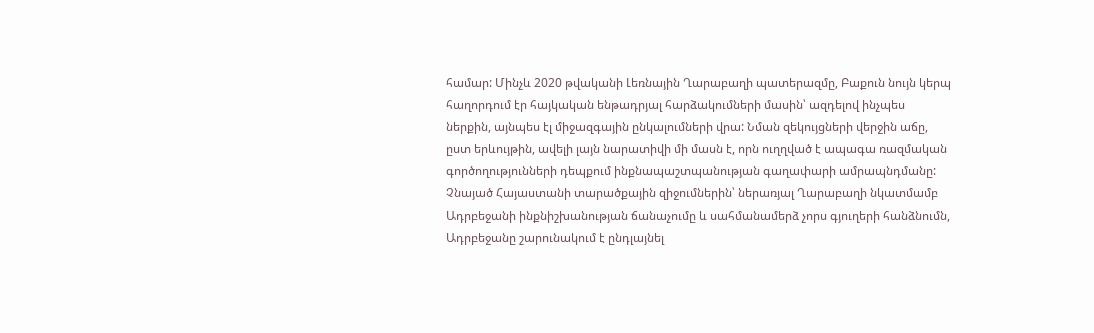համար: Մինչև 2020 թվականի Լեռնային Ղարաբաղի պատերազմը, Բաքուն նույն կերպ հաղորդում էր հայկական ենթադրյալ հարձակումների մասին՝ ազդելով ինչպես ներքին, այնպես էլ միջազգային ընկալումների վրա: Նման զեկույցների վերջին աճը, ըստ երևույթին, ավելի լայն նարատիվի մի մասն է, որն ուղղված է ապագա ռազմական գործողությունների դեպքում ինքնապաշտպանության գաղափարի ամրապնդմանը: Չնայած Հայաստանի տարածքային զիջումներին՝ ներառյալ Ղարաբաղի նկատմամբ Ադրբեջանի ինքնիշխանության ճանաչումը և սահմանամերձ չորս գյուղերի հանձնումն, Ադրբեջանը շարունակում է ընդլայնել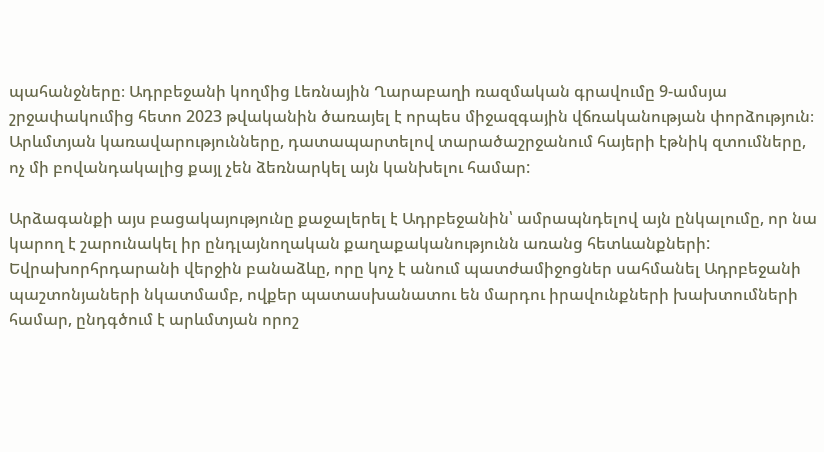պահանջները։ Ադրբեջանի կողմից Լեռնային Ղարաբաղի ռազմական գրավումը 9-ամսյա շրջափակումից հետո 2023 թվականին ծառայել է որպես միջազգային վճռականության փորձություն։ Արևմտյան կառավարությունները, դատապարտելով տարածաշրջանում հայերի էթնիկ զտումները, ոչ մի բովանդակալից քայլ չեն ձեռնարկել այն կանխելու համար:

Արձագանքի այս բացակայությունը քաջալերել է Ադրբեջանին՝ ամրապնդելով այն ընկալումը, որ նա կարող է շարունակել իր ընդլայնողական քաղաքականությունն առանց հետևանքների: Եվրախորհրդարանի վերջին բանաձևը, որը կոչ է անում պատժամիջոցներ սահմանել Ադրբեջանի պաշտոնյաների նկատմամբ, ովքեր պատասխանատու են մարդու իրավունքների խախտումների համար, ընդգծում է արևմտյան որոշ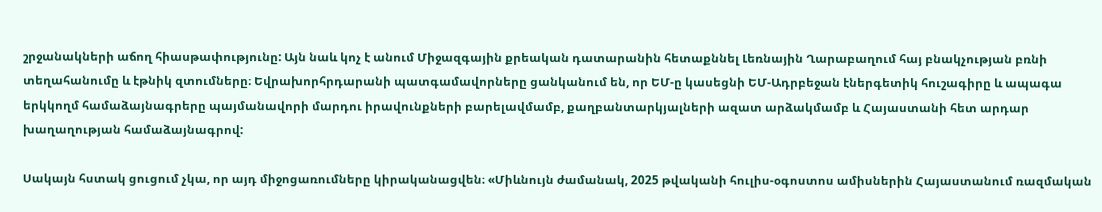շրջանակների աճող հիասթափությունը: Այն նաև կոչ է անում Միջազգային քրեական դատարանին հետաքննել Լեռնային Ղարաբաղում հայ բնակչության բռնի տեղահանումը և էթնիկ զտումները։ Եվրախորհրդարանի պատգամավորները ցանկանում են, որ ԵՄ-ը կասեցնի ԵՄ-Ադրբեջան էներգետիկ հուշագիրը և ապագա երկկողմ համաձայնագրերը պայմանավորի մարդու իրավունքների բարելավմամբ, քաղբանտարկյալների ազատ արձակմամբ և Հայաստանի հետ արդար խաղաղության համաձայնագրով:

Սակայն հստակ ցուցում չկա, որ այդ միջոցառումները կիրականացվեն։ «Միևնույն ժամանակ, 2025 թվականի հուլիս-օգոստոս ամիսներին Հայաստանում ռազմական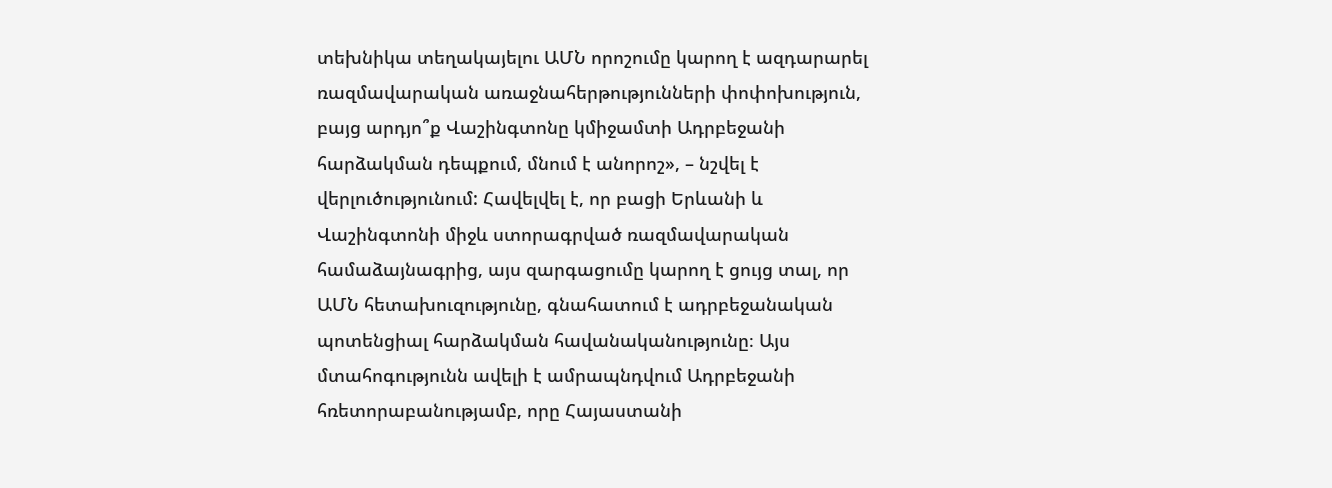տեխնիկա տեղակայելու ԱՄՆ որոշումը կարող է ազդարարել ռազմավարական առաջնահերթությունների փոփոխություն, բայց արդյո՞ք Վաշինգտոնը կմիջամտի Ադրբեջանի հարձակման դեպքում, մնում է անորոշ», – նշվել է վերլուծությունում: Հավելվել է, որ բացի Երևանի և Վաշինգտոնի միջև ստորագրված ռազմավարական համաձայնագրից, այս զարգացումը կարող է ցույց տալ, որ ԱՄՆ հետախուզությունը, գնահատում է ադրբեջանական պոտենցիալ հարձակման հավանականությունը։ Այս մտահոգությունն ավելի է ամրապնդվում Ադրբեջանի հռետորաբանությամբ, որը Հայաստանի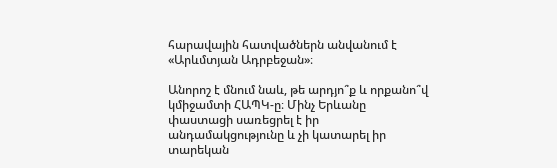հարավային հատվածներն անվանում է «Արևմտյան Ադրբեջան»։

Անորոշ է մնում նաև, թե արդյո՞ք և որքանո՞վ կմիջամտի ՀԱՊԿ-ը։ Մինչ Երևանը փաստացի սառեցրել է իր անդամակցությունը և չի կատարել իր տարեկան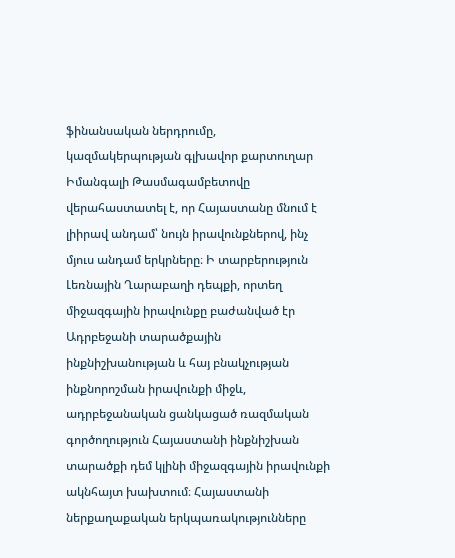ֆինանսական ներդրումը, կազմակերպության գլխավոր քարտուղար Իմանգալի Թասմագամբետովը վերահաստատել է, որ Հայաստանը մնում է լիիրավ անդամ՝ նույն իրավունքներով, ինչ մյուս անդամ երկրները։ Ի տարբերություն Լեռնային Ղարաբաղի դեպքի, որտեղ միջազգային իրավունքը բաժանված էր Ադրբեջանի տարածքային ինքնիշխանության և հայ բնակչության ինքնորոշման իրավունքի միջև, ադրբեջանական ցանկացած ռազմական գործողություն Հայաստանի ինքնիշխան տարածքի դեմ կլինի միջազգային իրավունքի ակնհայտ խախտում։ Հայաստանի ներքաղաքական երկպառակությունները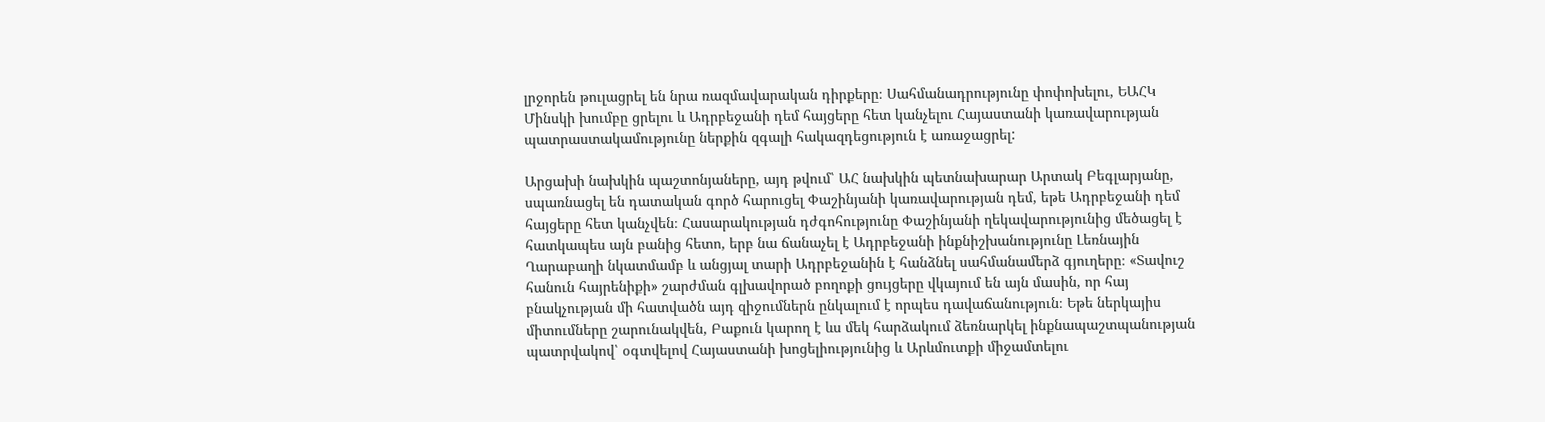լրջորեն թուլացրել են նրա ռազմավարական դիրքերը։ Սահմանադրությունը փոփոխելու, ԵԱՀԿ Մինսկի խումբը ցրելու և Ադրբեջանի դեմ հայցերը հետ կանչելու Հայաստանի կառավարության պատրաստակամությունը ներքին զգալի հակազդեցություն է առաջացրել:

Արցախի նախկին պաշտոնյաները, այդ թվում՝ ԱՀ նախկին պետնախարար Արտակ Բեգլարյանը, սպառնացել են դատական գործ հարուցել Փաշինյանի կառավարության դեմ, եթե Ադրբեջանի դեմ հայցերը հետ կանչվեն։ Հասարակության դժգոհությունը Փաշինյանի ղեկավարությունից մեծացել է հատկապես այն բանից հետո, երբ նա ճանաչել է Ադրբեջանի ինքնիշխանությունը Լեռնային Ղարաբաղի նկատմամբ և անցյալ տարի Ադրբեջանին է հանձնել սահմանամերձ գյուղերը։ «Տավուշ հանուն հայրենիքի» շարժման գլխավորած բողոքի ցույցերը վկայում են այն մասին, որ հայ բնակչության մի հատվածն այդ զիջումներն ընկալում է որպես դավաճանություն։ Եթե ներկայիս միտումները շարունակվեն, Բաքուն կարող է ևս մեկ հարձակում ձեռնարկել ինքնապաշտպանության պատրվակով՝ օգտվելով Հայաստանի խոցելիությունից և Արևմուտքի միջամտելու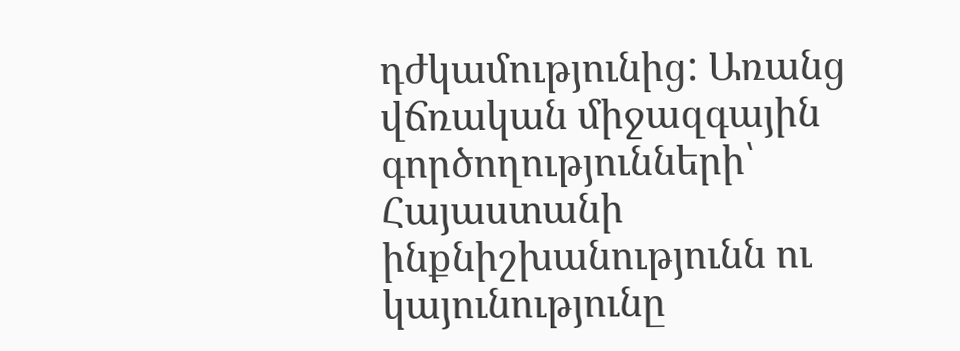դժկամությունից: Առանց վճռական միջազգային գործողությունների՝ Հայաստանի ինքնիշխանությունն ու կայունությունը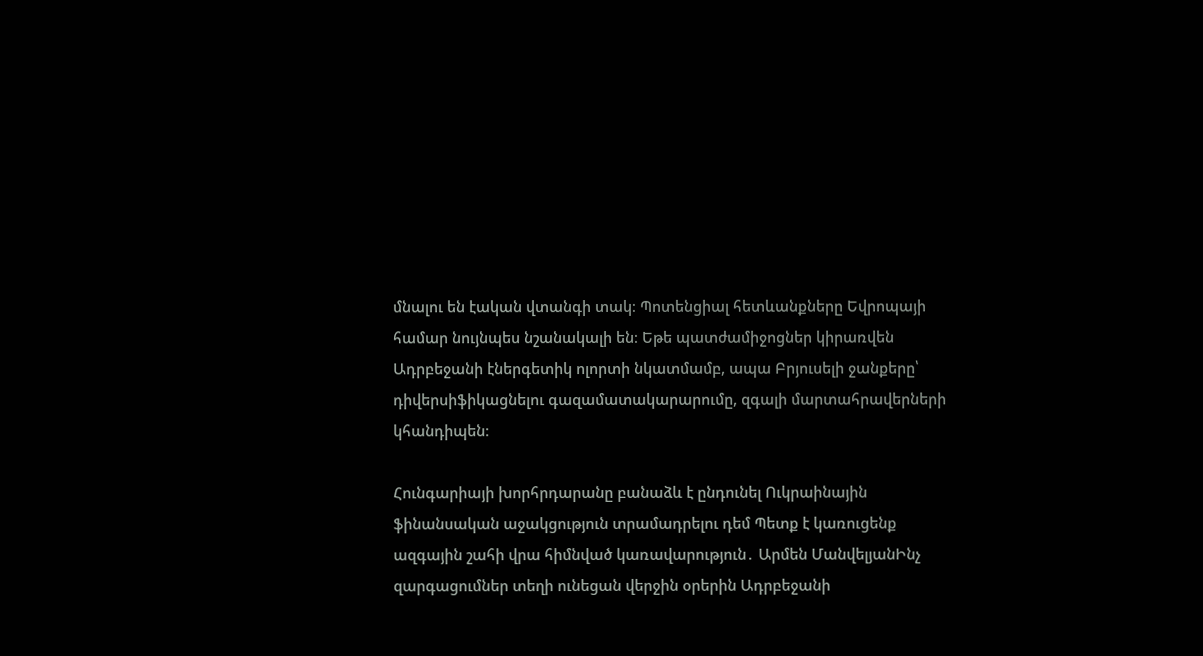մնալու են էական վտանգի տակ։ Պոտենցիալ հետևանքները Եվրոպայի համար նույնպես նշանակալի են։ Եթե պատժամիջոցներ կիրառվեն Ադրբեջանի էներգետիկ ոլորտի նկատմամբ, ապա Բրյուսելի ջանքերը՝ դիվերսիֆիկացնելու գազամատակարարումը, զգալի մարտահրավերների կհանդիպեն։

Հունգարիայի խորհրդարանը բանաձև է ընդունել Ուկրաինային ֆինանսական աջակցություն տրամադրելու դեմ Պետք է կառուցենք ազգային շահի վրա հիմնված կառավարություն․ Արմեն ՄանվելյանԻնչ զարգացումներ տեղի ունեցան վերջին օրերին Ադրբեջանի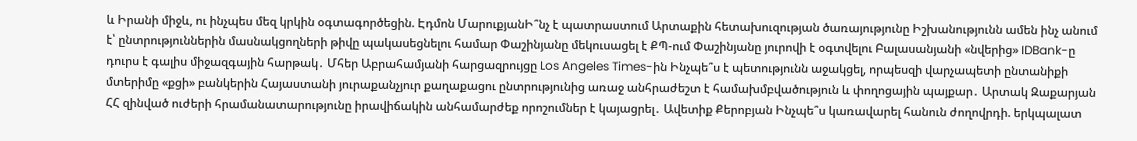և Իրանի միջև, ու ինչպես մեզ կրկին օգտագործեցին. Էդմոն ՄարուքյանԻ՞նչ է պատրաստում Արտաքին հետախուզության ծառայությունը Իշխանությունն ամեն ինչ անում է՝ ընտրություններին մասնակցողների թիվը պակասեցնելու համար Փաշինյանը մեկուսացել է ՔՊ-ում Փաշինյանը յուրովի է օգտվելու Բալասանյանի «նվերից» IDBank-ը դուրս է գալիս միջազգային հարթակ․ Մհեր Աբրահամյանի հարցազրույցը Los Angeles Times-ին Ինչպե՞ս է պետությունն աջակցել, որպեսզի վարչապետի ընտանիքի մտերիմը «քցի» բանկերին Հայաստանի յուրաքանչյուր քաղաքացու ընտրությունից առաջ անհրաժեշտ է համախմբվածություն և փողոցային պայքար․ Արտակ Զաքարյան ՀՀ զինված ուժերի հրամանատարությունը իրավիճակին անհամարժեք որոշումներ է կայացրել․ Ավետիք Քերոբյան Ինչպե՞ս կառավարել հանուն ժողովրդի. երկպալատ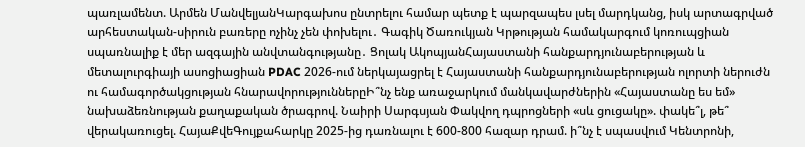պառլամենտ. Արմեն ՄանվելյանԿարգախոս ընտրելու համար պետք է պարզապես լսել մարդկանց, իսկ արտագրված արհեստական-սիրուն բառերը ոչինչ չեն փոխելու․ Գագիկ Ծառուկյան Կրթության համակարգում կոռուպցիան սպառնալիք է մեր ազգային անվտանգությանը․ Ցոլակ ԱկոպյանՀայաստանի հանքարդյունաբերության և մետալուրգիայի ասոցիացիան PDAC 2026-ում ներկայացրել է Հայաստանի հանքարդյունաբերության ոլորտի ներուժն ու համագործակցության հնարավորություններըԻ՞նչ ենք առաջարկում մանկավարժներին «Հայաստանը ես եմ» նախաձեռնության քաղաքական ծրագրով. Նաիրի Սարգսյան Փակվող դպրոցների «սև ցուցակը». փակե՞լ, թե՞ վերակառուցել. ՀայաՔվեԳույքահարկը 2025-ից դառնալու է 600-800 հազար դրամ. ի՞նչ է սպասվում Կենտրոնի,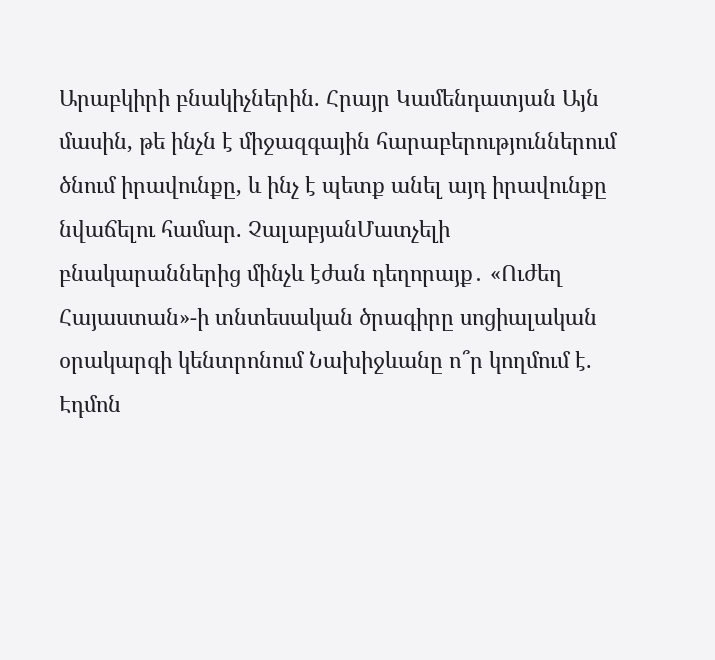Արաբկիրի բնակիչներին. Հրայր Կամենդատյան Այն մասին, թե ինչն է միջազգային հարաբերություններում ծնում իրավունքը, և ինչ է պետք անել այդ իրավունքը նվաճելու համար. ՉալաբյանՄատչելի բնակարաններից մինչև էժան դեղորայք․ «Ուժեղ Հայաստան»-ի տնտեսական ծրագիրը սոցիալական օրակարգի կենտրոնում Նախիջևանը ո՞ր կողմում է. Էդմոն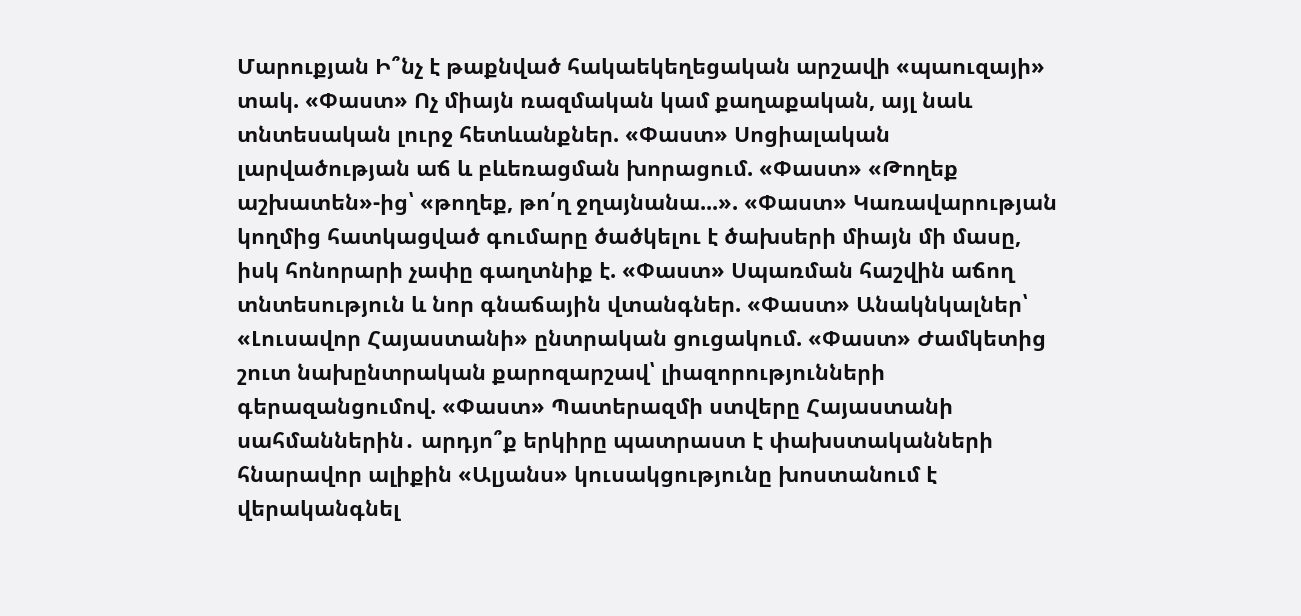Մարուքյան Ի՞նչ է թաքնված հակաեկեղեցական արշավի «պաուզայի» տակ. «Փաստ» Ոչ միայն ռազմական կամ քաղաքական, այլ նաև տնտեսական լուրջ հետևանքներ. «Փաստ» Սոցիալական լարվածության աճ և բևեռացման խորացում. «Փաստ» «Թողեք աշխատեն»-ից՝ «թողեք, թո՛ղ ջղայնանա...». «Փաստ» Կառավարության կողմից հատկացված գումարը ծածկելու է ծախսերի միայն մի մասը, իսկ հոնորարի չափը գաղտնիք է. «Փաստ» Սպառման հաշվին աճող տնտեսություն և նոր գնաճային վտանգներ. «Փաստ» Անակնկալներ՝ «Լուսավոր Հայաստանի» ընտրական ցուցակում. «Փաստ» Ժամկետից շուտ նախընտրական քարոզարշավ՝ լիազորությունների գերազանցումով. «Փաստ» Պատերազմի ստվերը Հայաստանի սահմաններին․ արդյո՞ք երկիրը պատրաստ է փախստականների հնարավոր ալիքին «Ալյանս» կուսակցությունը խոստանում է վերականգնել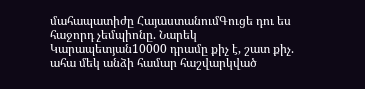մահապատիժը ՀայաստանումԳուցե դու ես հաջորդ չեմպիոնը. Նարեկ Կարապետյան10000 դրամը քիչ է, շատ քիչ. ահա մեկ անձի համար հաշվարկված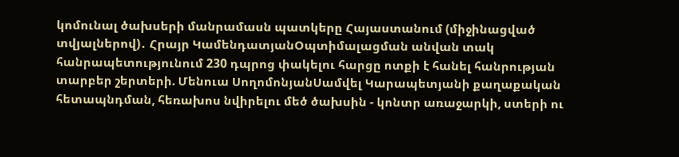կոմունալ ծախսերի մանրամասն պատկերը Հայաստանում (միջինացված տվյալներով)․ Հրայր ԿամենդատյանՕպտիմալացման անվան տակ հանրապետությունում 230 դպրոց փակելու հարցը ոտքի է հանել հանրության տարբեր շերտերի. Մենուա ՍողոմոնյանՍամվել Կարապետյանի քաղաքական հետապնդման, հեռախոս նվիրելու մեծ ծախսին - կոնտր առաջարկի, ստերի ու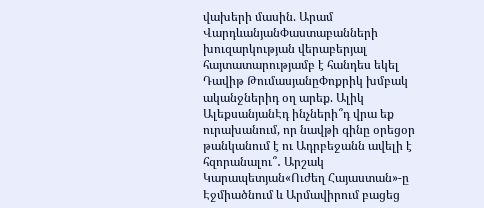վախերի մասին. Արամ ՎարդևանյանՓաստաբանների խուզարկության վերաբերյալ հայտատարությամբ է հանդես եկել Դավիթ ԹումասյանըՓոքրիկ խմբակ ականջներիդ օղ արեք. Ալիկ ԱլեքսանյանԷդ ինչների՞դ վրա եք ուրախանում, որ նավթի գինը օրեցօր թանկանում է ու Ադրբեջանն ավելի է հզորանալու՞․ Արշակ Կարապետյան«Ուժեղ Հայաստան»-ը Էջմիածնում և Արմավիրում բացեց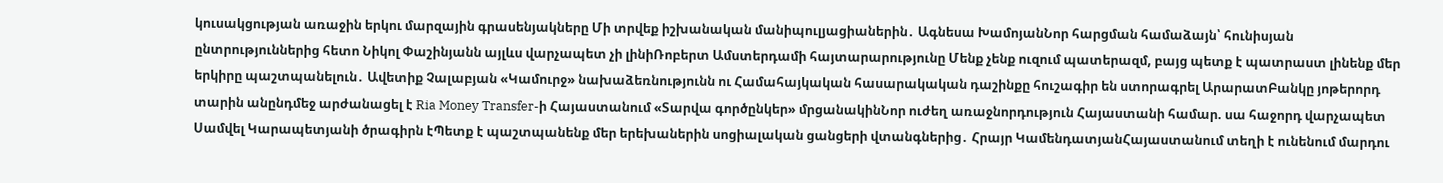կուսակցության առաջին երկու մարզային գրասենյակները Մի տրվեք իշխանական մանիպուլյացիաներին․ Ագնեսա ԽամոյանՆոր հարցման համաձայն՝ հունիսյան ընտրություններից հետո Նիկոլ Փաշինյանն այլևս վարչապետ չի լինիՌոբերտ Ամստերդամի հայտարարությունը Մենք չենք ուզում պատերազմ, բայց պետք է պատրաստ լինենք մեր երկիրը պաշտպանելուն․ Ավետիք Չալաբյան «Կամուրջ» նախաձեռնությունն ու Համահայկական հասարակական դաշինքը հուշագիր են ստորագրել ԱրարատԲանկը յոթերորդ տարին անընդմեջ արժանացել է Ria Money Transfer-ի Հայաստանում «Տարվա գործընկեր» մրցանակինՆոր ուժեղ առաջնորդություն Հայաստանի համար. սա հաջորդ վարչապետ Սամվել Կարապետյանի ծրագիրն էՊետք է պաշտպանենք մեր երեխաներին սոցիալական ցանցերի վտանգներից․ Հրայր ԿամենդատյանՀայաստանում տեղի է ունենում մարդու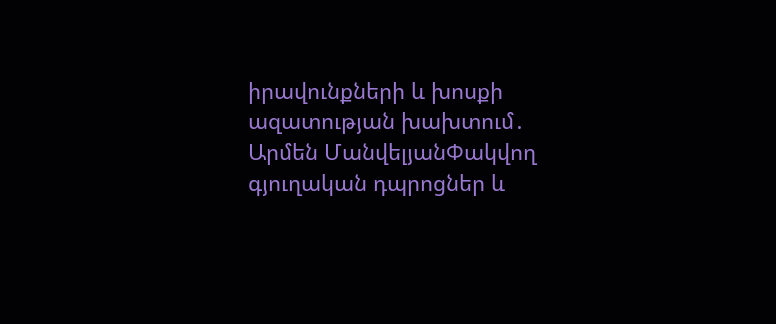իրավունքների և խոսքի ազատության խախտում․ Արմեն ՄանվելյանՓակվող գյուղական դպրոցներ և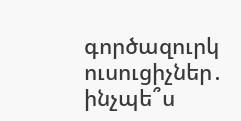գործազուրկ ուսուցիչներ․ ինչպե՞ս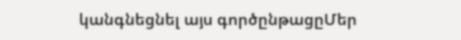կանգնեցնել այս գործընթացըՄեր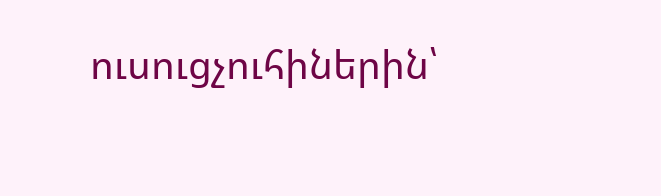ուսուցչուհիներին՝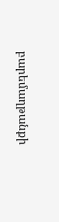բարեմաղթանքի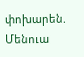փոխարեն. Մենուա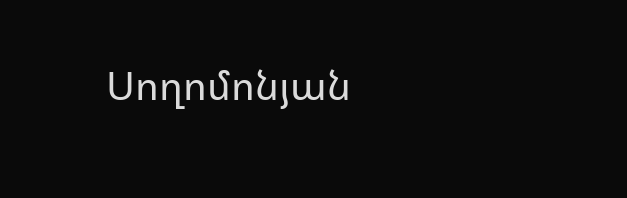Սողոմոնյան